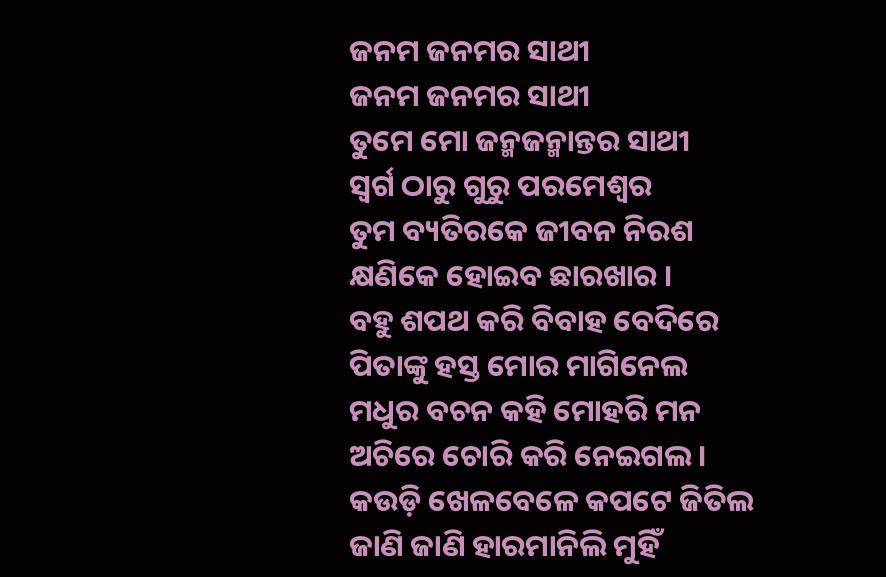ଜନମ ଜନମର ସାଥୀ
ଜନମ ଜନମର ସାଥୀ
ତୁମେ ମୋ ଜନ୍ମଜନ୍ମାନ୍ତର ସାଥୀ
ସ୍ୱର୍ଗ ଠାରୁ ଗୁରୁ ପରମେଶ୍ୱର
ତୁମ ବ୍ୟତିରକେ ଜୀବନ ନିରଶ
କ୍ଷଣିକେ ହୋଇବ ଛାରଖାର ।
ବହୁ ଶପଥ କରି ବିବାହ ବେଦିରେ
ପିତାଙ୍କୁ ହସ୍ତ ମୋର ମାଗିନେଲ
ମଧୁର ବଚନ କହି ମୋହରି ମନ
ଅଚିରେ ଚୋରି କରି ନେଇଗଲ ।
କଉଡ଼ି ଖେଳବେଳେ କପଟେ ଜିତିଲ
ଜାଣି ଜାଣି ହାରମାନିଲି ମୁହିଁ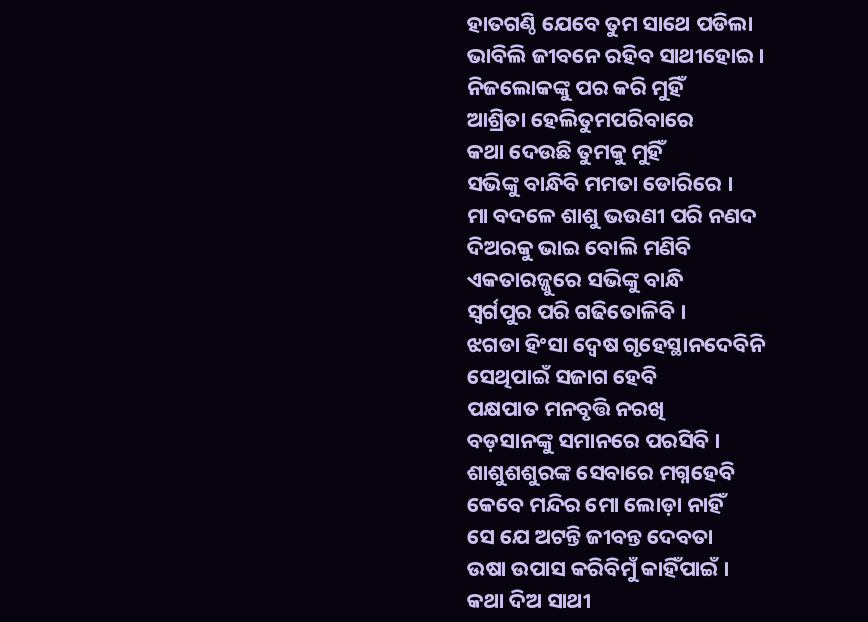ହାତଗଣ୍ଠି ଯେବେ ତୁମ ସାଥେ ପଡିଲା
ଭାବିଲି ଜୀବନେ ରହିବ ସାଥୀହୋଇ ।
ନିଜଲୋକଙ୍କୁ ପର କରି ମୁହିଁ
ଆଶ୍ରିତା ହେଲିତୁମପରିବାରେ
କଥା ଦେଉଛି ତୁମକୁ ମୁହିଁ
ସଭିଙ୍କୁ ବାନ୍ଧିବି ମମତା ଡୋରିରେ ।
ମା ବଦଳେ ଶାଶୁ ଭଉଣୀ ପରି ନଣଦ
ଦିଅରକୁ ଭାଇ ବୋଲି ମଣିବି
ଏକତାରଜ୍ଜୁରେ ସଭିଙ୍କୁ ବାନ୍ଧି
ସ୍ୱର୍ଗପୁର ପରି ଗଢିତୋଳିବି ।
ଝଗଡା ହିଂସା ଦ୍ୱେଷ ଗୃହେସ୍ଥାନଦେବିନି
ସେଥିପାଇଁ ସଜାଗ ହେବି
ପକ୍ଷପାତ ମନବୃତ୍ତି ନରଖି
ବଡ଼ସାନଙ୍କୁ ସମାନରେ ପରସିବି ।
ଶାଶୁଶଶୁରଙ୍କ ସେବାରେ ମଗ୍ନହେବି
କେବେ ମନ୍ଦିର ମୋ ଲୋଡ଼ା ନାହିଁ
ସେ ଯେ ଅଟନ୍ତି ଜୀବନ୍ତ ଦେବତା
ଉଷା ଉପାସ କରିବିମୁଁ କାହିଁପାଇଁ ।
କଥା ଦିଅ ସାଥୀ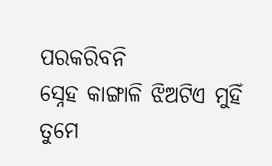ପରକରିବନି
ସ୍ନେହ କାଙ୍ଗାଳି ଝିଅଟିଏ ମୁହିଁ
ତୁମେ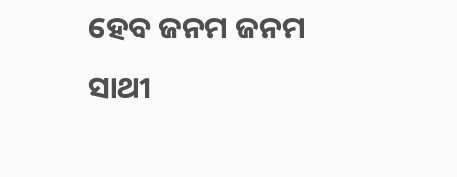ହେବ ଜନମ ଜନମ ସାଥୀ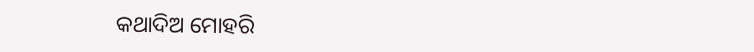କଥାଦିଅ ମୋହରି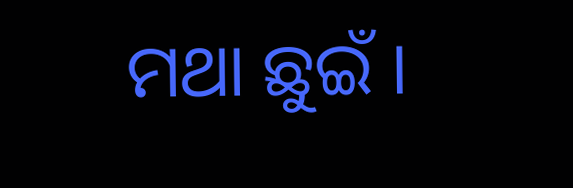ମଥା ଛୁଇଁ ।